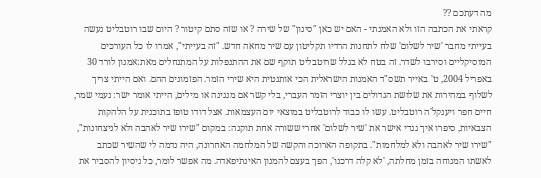מה דעתכם ??
קראתי את הכתבה הזו ולא האמנתי - האם יש כאן "סינון" של שירה ? או שזה סתם קיטור ? היום שבו רוטבליט נעשה בעייתי מחבר 'שיר לשלום' שלח לתחנות הרדיו תקליטון עם שיר מחאה חדש. "זה בעייתי", אמרו לו כל העורכים המוסיקליים וסירבו לשדר. זה בטח לא בגלל שרוטבליט תוקף שם את ההתנפלות על המתנחלים מאת:אמנון לורד 30 באפריל 2004, ט' באייר תשס"ד האמנות הישראלית הכי אותנטית היא שירי הזמר. הפזמונים ההם. ואם הייתי צריך לשלוף במהירות את שלושת הגדולים בין יוצרי הזמר העברי, בלי קשר אם מנגינה או מילים, הייתי אומר ישר: נעמי שמר, חיים חפר ויענקל'ה רוטבליט. עשו לו כבוד לרוטבליט במוצאי יום העצמאות. אצל דודו טופז בתוכנית על הלהקות הצבאיות, סיפרו איך גנדי אישר את 'שיר לשלום' אחרי ששורה אחת תוקנה: במקום "שירו שיר לאהבה ולא לניצחונות", "שירו שיר לאהבה ולא למלחמות". בתקופה הארוכה והקשה של המלחמה האחרונה, היה נדמה לי שהשיר שכתב לאשתו המנוחה בזמן מחלתה, 'לא קלה דרכנו', הפך בעצם להמנון האינתיפאדה. מה אפשר לומר, כל ניסיון להסביר את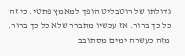גדולתו של רוטבליט הופך למאמץ פתטי. כי זה כל כך ברור. אז עכשיו מתברר שלא כל כך ברור. מזה כעשרה ימים מסתובב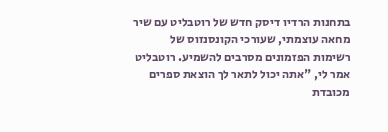בתחנות הרדיו דיסק חדש של רוטבליט עם שיר מחאה עוצמתי, שעורכי הקונסנזוס של רשימות הפזמונים מסרבים להשמיע. רוטבליט אמר לי, "אתה יכול לתאר לך הוצאת ספרים מכובדת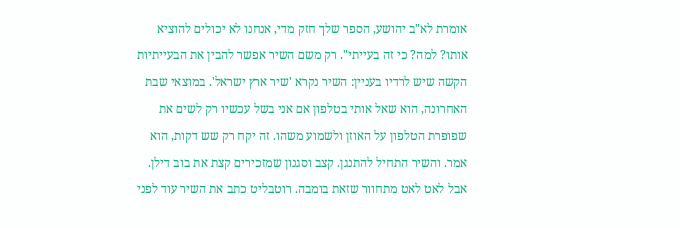אומרת לא"ב יהושע, הספר שלך חזק מדי, אנחנו לא יכולים להוציא אותו? למה? כי זה בעייתי". רק משם השיר אפשר להבין את הבעייתיות הקשה שיש לרדיו בעניין: השיר נקרא 'שיר ארץ ישראל'. במוצאי שבת האחרונה, הוא שאל אותי בטלפון אם אני בשל עכשיו רק לשים את שפופרת הטלפון על האוזן ולשמוע משהו. זה יקח רק שש דקות, הוא אמר. והשיר התחיל להתנגן. קצב וסגנון שמזכירים קצת את בוב דילן. אבל לאט לאט מתחוור שזאת בומבה. רוטבליט כתב את השיר עוד לפני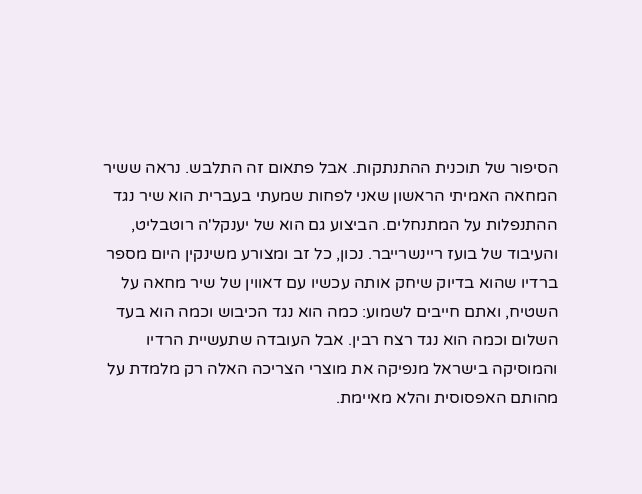הסיפור של תוכנית ההתנתקות. אבל פתאום זה התלבש. נראה ששיר המחאה האמיתי הראשון שאני לפחות שמעתי בעברית הוא שיר נגד ההתנפלות על המתנחלים. הביצוע גם הוא של יענקל'ה רוטבליט, והעיבוד של בועז ריינשרייבר. נכון, כל זב ומצורע משינקין היום מספר ברדיו שהוא בדיוק שיחק אותה עכשיו עם דאווין של שיר מחאה על השטיח, ואתם חייבים לשמוע: כמה הוא נגד הכיבוש וכמה הוא בעד השלום וכמה הוא נגד רצח רבין. אבל העובדה שתעשיית הרדיו והמוסיקה בישראל מנפיקה את מוצרי הצריכה האלה רק מלמדת על מהותם האפסוסית והלא מאיימת.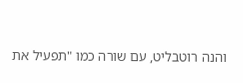והנה רוטבליט, עם שורה כמו "תפעיל את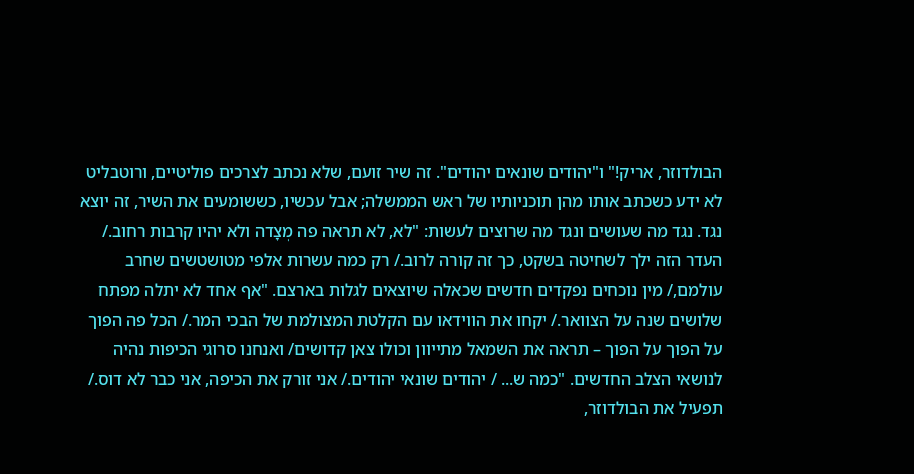הבולדוזר, אריק!" ו"יהודים שונאים יהודים". זה שיר זועם, שלא נכתב לצרכים פוליטיים, ורוטבליט לא ידע כשכתב אותו מהן תוכניותיו של ראש הממשלה; אבל עכשיו, כששומעים את השיר, זה יוצא נגד. נגד מה שעושים ונגד מה שרוצים לעשות: "לא, לא תראה פה מְצָדה ולא יהיו קרבות רחוב./ העדר הזה ילך לשחיטה בשקט, כך זה קורה לרוב./ רק כמה עשרות אלפי מטושטשים שחרב עולמם,/ מין נוכחים נפקדים חדשים שכאלה שיוצאים לגלות בארצם. "אף אחד לא יתלה מפתח שלושים שנה על הצוואר./ יקחו את הווידאו עם הקלטת המצולמת של הבכי המר./ הכל פה הפוך על הפוך על הפוך – תראה את השמאל מתייוון וכולו צאן קדושים/ ואנחנו סרוגי הכיפות נהיה לנושאי הצלב החדשים. "כמה ש... / יהודים שונאי יהודים./ אני זורק את הכיפה, אני כבר לא דוס./ תפעיל את הבולדוזר,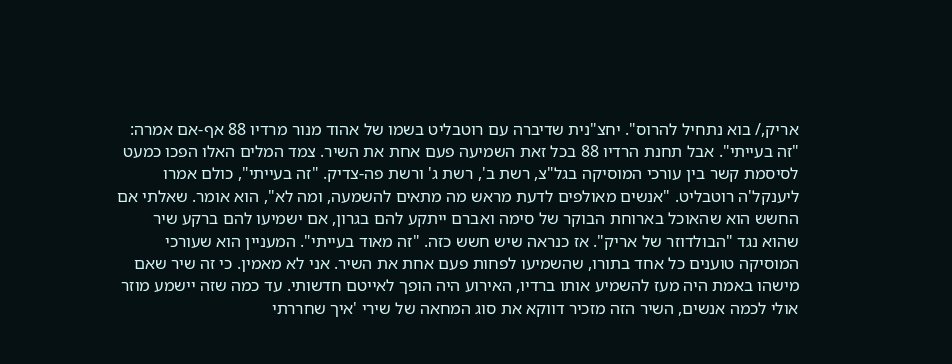אריק,/ בוא נתחיל להרוס". יחצ"נית שדיברה עם רוטבליט בשמו של אהוד מנור מרדיו 88 אף-אם אמרה: "זה בעייתי". אבל תחנת הרדיו 88 בכל זאת השמיעה פעם אחת את השיר. צמד המלים האלו הפכו כמעט לסיסמת קשר בין עורכי המוסיקה בגל"צ, רשת ב', רשת ג' ורשת פה-צדיק. "זה בעייתי", כולם אמרו ליענקל'ה רוטבליט. "אנשים מאולפים לדעת מראש מה מתאים להשמעה, ומה לא", הוא אומר. שאלתי אם החשש הוא שהאוכל בארוחת הבוקר של סימה ואברם ייתקע להם בגרון, אם ישמיעו להם ברקע שיר שהוא נגד "הבולדוזר של אריק". אז כנראה שיש חשש כזה. "זה מאוד בעייתי". המעניין הוא שעורכי המוסיקה טוענים כל אחד בתורו, שהשמיעו לפחות פעם אחת את השיר. אני לא מאמין. כי זה שיר שאם מישהו באמת היה מעז להשמיע אותו ברדיו, האירוע היה הופך לאייטם חדשותי. עד כמה שזה יישמע מוזר אולי לכמה אנשים, השיר הזה מזכיר דווקא את סוג המחאה של שירי 'איך שחררתי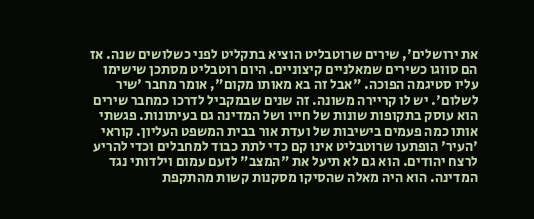את ירושלים', שירים שרוטבליט הוציא בתקליט לפני כשלושים שנה. אז הם סווגו כשירים שמאלניים קיצוניים. היום רוטבליט מסתכן שישימו עליו סטיגמה הפוכה. "אבל זה בא מאותו מקום", אומר מחבר 'שיר לשלום'. יש לו קריירה משונה. זה שנים שבמקביל לדרכו כמחבר שירים הוא עוסק בתקופות שונות של חייו ושל המדינה גם בעיתונות. פגשתי אותו כמה פעמים בישיבות של ועדת אור בבית המשפט העליון. קוראי 'העיר' הופתעו שרוטבליט אינו קם כדי לתת כבוד למחבלים וכדי להריע לרצח יהודים. הוא גם לא תיעל את "המצב" לזעם עמום וילדותי נגד המדינה. הוא היה מאלה שהסיקו מסקנות קשות מהתקפת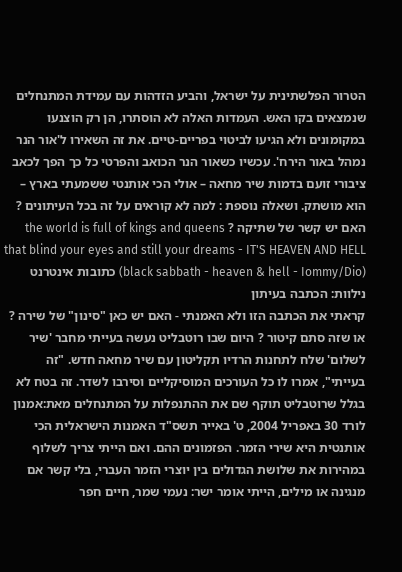הטרור הפלשתינית על ישראל, והביע הזדהות עם עמידת המתנחלים שנמצאים בקו האש. העמדות האלה לא הוסתרו, הן רק הוצנעו במקומונים ולא הגיעו לביטוי בפריים-טיים. את זה השאירו ל'אור הנר נמהל באור הירח'. עכשיו כשאור הנר הכואב והפרטי כל כך הפך לכאב ציבורי זועם בדמות שיר מחאה – אולי הכי אותנטי ששמעתי בארץ – הוא מושתק. ושאלה נוספת : למה לא קוראים על זה בכל העיתונים ? האם יש קשר של שתיקה ? the world is full of kings and queens that blind your eyes and still your dreams - IT'S HEAVEN AND HELL (black sabbath - heaven & hell - Iommy/Dio) כתובות אינטרנט נילוות: הכתבה בעיתון
קראתי את הכתבה הזו ולא האמנתי - האם יש כאן "סינון" של שירה ? או שזה סתם קיטור ? היום שבו רוטבליט נעשה בעייתי מחבר 'שיר לשלום' שלח לתחנות הרדיו תקליטון עם שיר מחאה חדש. "זה בעייתי", אמרו לו כל העורכים המוסיקליים וסירבו לשדר. זה בטח לא בגלל שרוטבליט תוקף שם את ההתנפלות על המתנחלים מאת:אמנון לורד 30 באפריל 2004, ט' באייר תשס"ד האמנות הישראלית הכי אותנטית היא שירי הזמר. הפזמונים ההם. ואם הייתי צריך לשלוף במהירות את שלושת הגדולים בין יוצרי הזמר העברי, בלי קשר אם מנגינה או מילים, הייתי אומר ישר: נעמי שמר, חיים חפר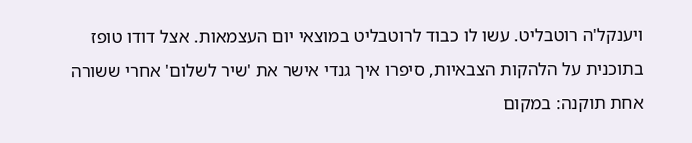ויענקל'ה רוטבליט. עשו לו כבוד לרוטבליט במוצאי יום העצמאות. אצל דודו טופז בתוכנית על הלהקות הצבאיות, סיפרו איך גנדי אישר את 'שיר לשלום' אחרי ששורה אחת תוקנה: במקום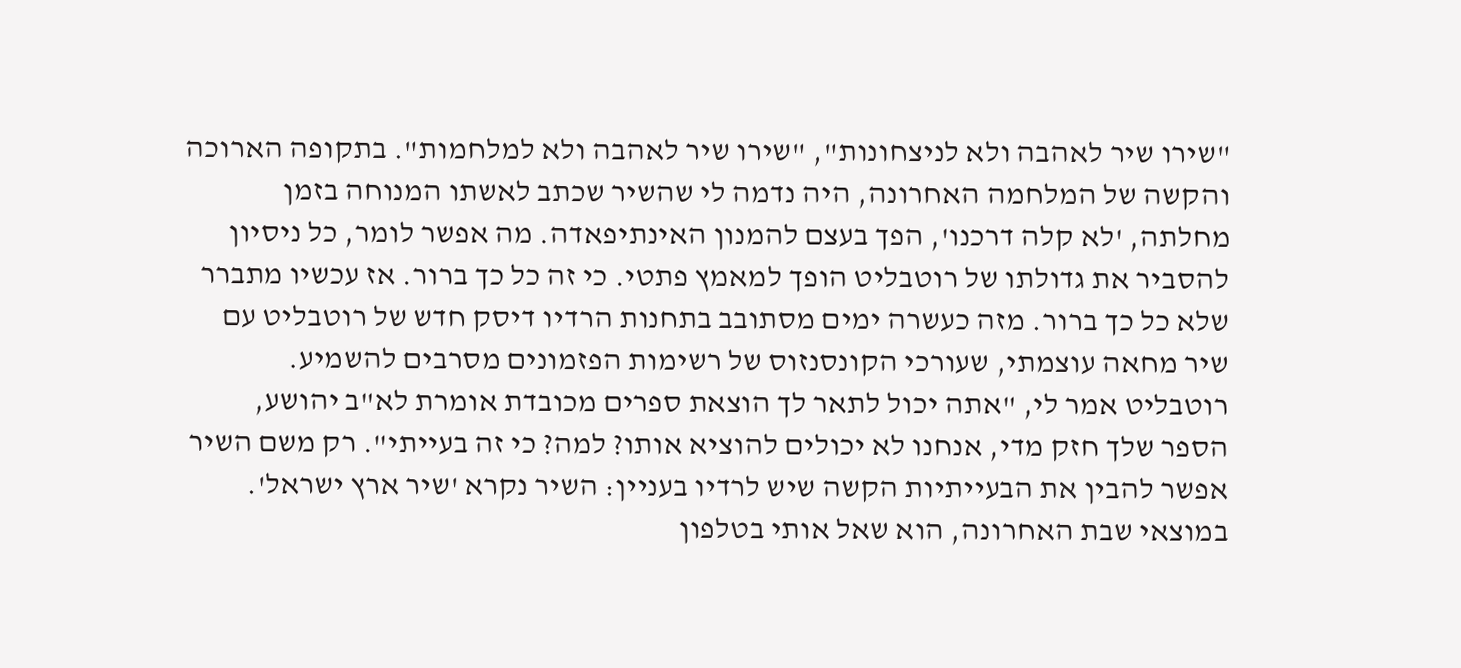"שירו שיר לאהבה ולא לניצחונות", "שירו שיר לאהבה ולא למלחמות". בתקופה הארוכה והקשה של המלחמה האחרונה, היה נדמה לי שהשיר שכתב לאשתו המנוחה בזמן מחלתה, 'לא קלה דרכנו', הפך בעצם להמנון האינתיפאדה. מה אפשר לומר, כל ניסיון להסביר את גדולתו של רוטבליט הופך למאמץ פתטי. כי זה כל כך ברור. אז עכשיו מתברר שלא כל כך ברור. מזה כעשרה ימים מסתובב בתחנות הרדיו דיסק חדש של רוטבליט עם שיר מחאה עוצמתי, שעורכי הקונסנזוס של רשימות הפזמונים מסרבים להשמיע. רוטבליט אמר לי, "אתה יכול לתאר לך הוצאת ספרים מכובדת אומרת לא"ב יהושע, הספר שלך חזק מדי, אנחנו לא יכולים להוציא אותו? למה? כי זה בעייתי". רק משם השיר אפשר להבין את הבעייתיות הקשה שיש לרדיו בעניין: השיר נקרא 'שיר ארץ ישראל'. במוצאי שבת האחרונה, הוא שאל אותי בטלפון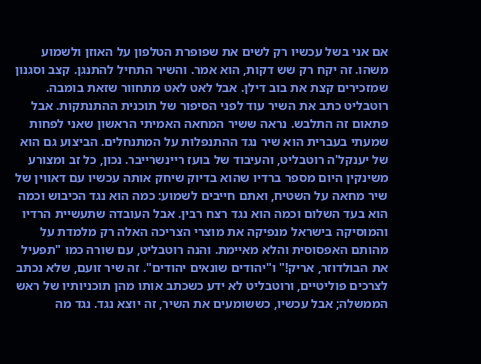אם אני בשל עכשיו רק לשים את שפופרת הטלפון על האוזן ולשמוע משהו. זה יקח רק שש דקות, הוא אמר. והשיר התחיל להתנגן. קצב וסגנון שמזכירים קצת את בוב דילן. אבל לאט לאט מתחוור שזאת בומבה. רוטבליט כתב את השיר עוד לפני הסיפור של תוכנית ההתנתקות. אבל פתאום זה התלבש. נראה ששיר המחאה האמיתי הראשון שאני לפחות שמעתי בעברית הוא שיר נגד ההתנפלות על המתנחלים. הביצוע גם הוא של יענקל'ה רוטבליט, והעיבוד של בועז ריינשרייבר. נכון, כל זב ומצורע משינקין היום מספר ברדיו שהוא בדיוק שיחק אותה עכשיו עם דאווין של שיר מחאה על השטיח, ואתם חייבים לשמוע: כמה הוא נגד הכיבוש וכמה הוא בעד השלום וכמה הוא נגד רצח רבין. אבל העובדה שתעשיית הרדיו והמוסיקה בישראל מנפיקה את מוצרי הצריכה האלה רק מלמדת על מהותם האפסוסית והלא מאיימת. והנה רוטבליט, עם שורה כמו "תפעיל את הבולדוזר, אריק!" ו"יהודים שונאים יהודים". זה שיר זועם, שלא נכתב לצרכים פוליטיים, ורוטבליט לא ידע כשכתב אותו מהן תוכניותיו של ראש הממשלה; אבל עכשיו, כששומעים את השיר, זה יוצא נגד. נגד מה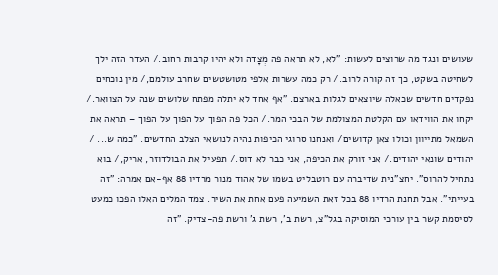שעושים ונגד מה שרוצים לעשות: "לא, לא תראה פה מְצָדה ולא יהיו קרבות רחוב./ העדר הזה ילך לשחיטה בשקט, כך זה קורה לרוב./ רק כמה עשרות אלפי מטושטשים שחרב עולמם,/ מין נוכחים נפקדים חדשים שכאלה שיוצאים לגלות בארצם. "אף אחד לא יתלה מפתח שלושים שנה על הצוואר./ יקחו את הווידאו עם הקלטת המצולמת של הבכי המר./ הכל פה הפוך על הפוך על הפוך – תראה את השמאל מתייוון וכולו צאן קדושים/ ואנחנו סרוגי הכיפות נהיה לנושאי הצלב החדשים. "כמה ש... / יהודים שונאי יהודים./ אני זורק את הכיפה, אני כבר לא דוס./ תפעיל את הבולדוזר, אריק,/ בוא נתחיל להרוס". יחצ"נית שדיברה עם רוטבליט בשמו של אהוד מנור מרדיו 88 אף-אם אמרה: "זה בעייתי". אבל תחנת הרדיו 88 בכל זאת השמיעה פעם אחת את השיר. צמד המלים האלו הפכו כמעט לסיסמת קשר בין עורכי המוסיקה בגל"צ, רשת ב', רשת ג' ורשת פה-צדיק. "זה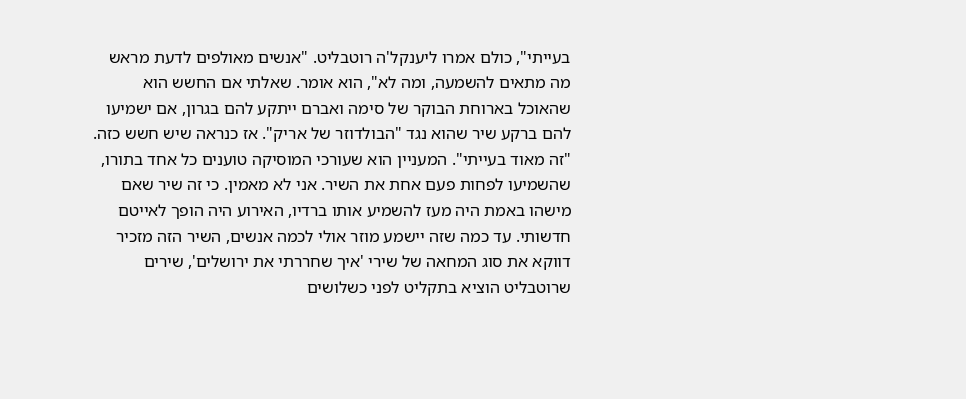בעייתי", כולם אמרו ליענקל'ה רוטבליט. "אנשים מאולפים לדעת מראש מה מתאים להשמעה, ומה לא", הוא אומר. שאלתי אם החשש הוא שהאוכל בארוחת הבוקר של סימה ואברם ייתקע להם בגרון, אם ישמיעו להם ברקע שיר שהוא נגד "הבולדוזר של אריק". אז כנראה שיש חשש כזה. "זה מאוד בעייתי". המעניין הוא שעורכי המוסיקה טוענים כל אחד בתורו, שהשמיעו לפחות פעם אחת את השיר. אני לא מאמין. כי זה שיר שאם מישהו באמת היה מעז להשמיע אותו ברדיו, האירוע היה הופך לאייטם חדשותי. עד כמה שזה יישמע מוזר אולי לכמה אנשים, השיר הזה מזכיר דווקא את סוג המחאה של שירי 'איך שחררתי את ירושלים', שירים שרוטבליט הוציא בתקליט לפני כשלושים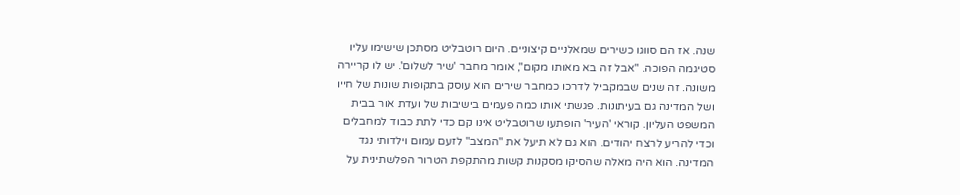שנה. אז הם סווגו כשירים שמאלניים קיצוניים. היום רוטבליט מסתכן שישימו עליו סטיגמה הפוכה. "אבל זה בא מאותו מקום", אומר מחבר 'שיר לשלום'. יש לו קריירה משונה. זה שנים שבמקביל לדרכו כמחבר שירים הוא עוסק בתקופות שונות של חייו ושל המדינה גם בעיתונות. פגשתי אותו כמה פעמים בישיבות של ועדת אור בבית המשפט העליון. קוראי 'העיר' הופתעו שרוטבליט אינו קם כדי לתת כבוד למחבלים וכדי להריע לרצח יהודים. הוא גם לא תיעל את "המצב" לזעם עמום וילדותי נגד המדינה. הוא היה מאלה שהסיקו מסקנות קשות מהתקפת הטרור הפלשתינית על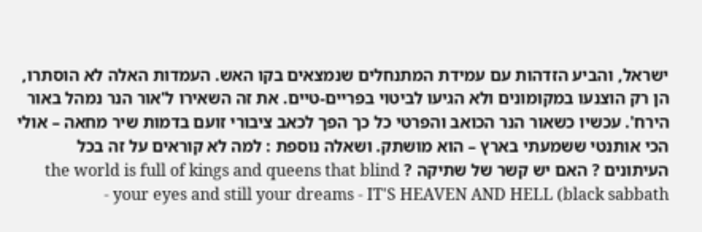ישראל, והביע הזדהות עם עמידת המתנחלים שנמצאים בקו האש. העמדות האלה לא הוסתרו, הן רק הוצנעו במקומונים ולא הגיעו לביטוי בפריים-טיים. את זה השאירו ל'אור הנר נמהל באור הירח'. עכשיו כשאור הנר הכואב והפרטי כל כך הפך לכאב ציבורי זועם בדמות שיר מחאה – אולי הכי אותנטי ששמעתי בארץ – הוא מושתק. ושאלה נוספת : למה לא קוראים על זה בכל העיתונים ? האם יש קשר של שתיקה ? the world is full of kings and queens that blind your eyes and still your dreams - IT'S HEAVEN AND HELL (black sabbath -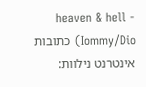heaven & hell - Iommy/Dio) כתובות אינטרנט נילוות: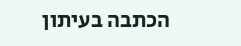הכתבה בעיתון